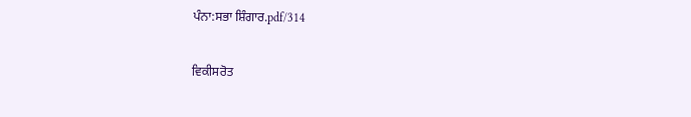ਪੰਨਾ:ਸਭਾ ਸ਼ਿੰਗਾਰ.pdf/314

ਵਿਕੀਸਰੋਤ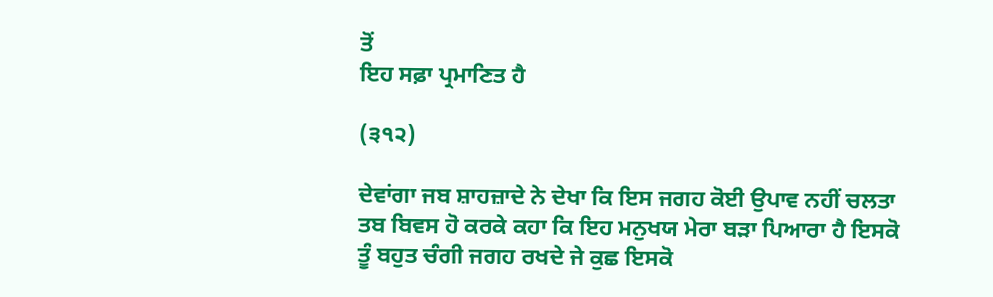ਤੋਂ
ਇਹ ਸਫ਼ਾ ਪ੍ਰਮਾਣਿਤ ਹੈ

(੩੧੨)

ਦੇਵਾਂਗਾ ਜਬ ਸ਼ਾਹਜ਼ਾਦੇ ਨੇ ਦੇਖਾ ਕਿ ਇਸ ਜਗਹ ਕੋਈ ਉਪਾਵ ਨਹੀਂ ਚਲਤਾ ਤਬ ਬਿਵਸ ਹੋ ਕਰਕੇ ਕਹਾ ਕਿ ਇਹ ਮਨੁਖਯ ਮੇਰਾ ਬੜਾ ਪਿਆਰਾ ਹੈ ਇਸਕੋ ਤੂੰ ਬਹੁਤ ਚੰਗੀ ਜਗਹ ਰਖਦੇ ਜੇ ਕੁਛ ਇਸਕੋ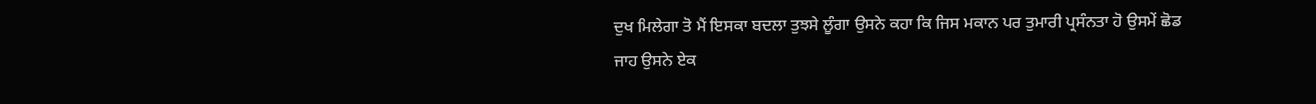ਦੁਖ ਮਿਲੇਗਾ ਤੋ ਮੈਂ ਇਸਕਾ ਬਦਲਾ ਤੁਝਸੇ ਲੂੰਗਾ ਉਸਨੇ ਕਹਾ ਕਿ ਜਿਸ ਮਕਾਨ ਪਰ ਤੁਮਾਰੀ ਪ੍ਰਸੰਨਤਾ ਹੋ ਉਸਮੇਂ ਛੋਡ ਜਾਹ ਉਸਨੇ ਏਕ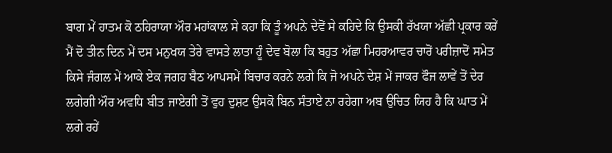ਬਾਗ ਮੇਂ ਹਾਤਮ ਕੋ ਠਹਿਰਾਯਾ ਔਰ ਮਹਾਂਕਾਲ ਸੇ ਕਹਾ ਕਿ ਤੂੰ ਅਪਨੇ ਦੇਵੋਂ ਸੇ ਕਹਿਦੇ ਕਿ ਉਸਕੀ ਰੱਖਯਾ ਅੱਛੀ ਪ੍ਰਕਾਰ ਕਰੇਂ ਮੈਂ ਦੋ ਤੀਨ ਦਿਨ ਮੇਂ ਦਸ ਮਨੁਖਯ ਤੇਰੇ ਵਾਸਤੇ ਲਾਤਾ ਹੂੰ ਦੇਵ ਬੋਲਾ ਕਿ ਬਹੁਤ ਅੱਛਾ ਮਿਹਰਆਵਰ ਚਾਰੋਂ ਪਰੀਜ਼ਾਦੋਂ ਸਮੇਤ ਕਿਸੇ ਜੰਗਲ ਮੇਂ ਆਕੇ ਏਕ ਜਗਹ ਬੈਠ ਆਪਸਮੇਂ ਬਿਚਾਰ ਕਰਨੇ ਲਗੇ ਕਿ ਜੋ ਅਪਨੇ ਦੇਸ਼ ਮੇਂ ਜਾਕਰ ਫੌਜ ਲਾਵੇਂ ਤੋਂ ਦੇਰ ਲਗੇਗੀ ਔਰ ਅਵਧਿ ਬੀਤ ਜਾਏਗੀ ਤੋਂ ਵੁਹ ਦੁਸ਼ਟ ਉਸਕੋ ਬਿਨ ਸੰਤਾਏ ਨਾ ਰਹੇਗਾ ਅਬ ਉਚਿਤ ਯਿਹ ਹੈ ਕਿ ਘਾਤ ਮੇਂ ਲਗੇ ਰਹੇਂ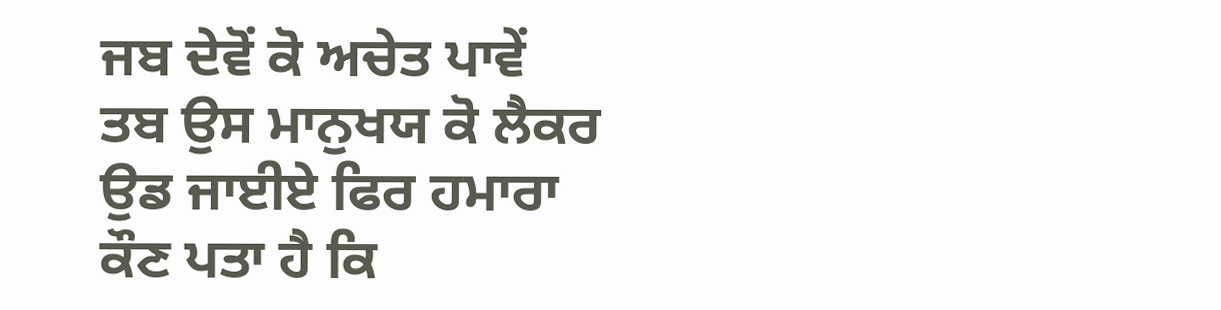ਜਬ ਦੇਵੋਂ ਕੋ ਅਚੇਤ ਪਾਵੇਂ ਤਬ ਉਸ ਮਾਨੁਖਯ ਕੋ ਲੈਕਰ ਉਡ ਜਾਈਏ ਫਿਰ ਹਮਾਰਾ ਕੌਣ ਪਤਾ ਹੈ ਕਿ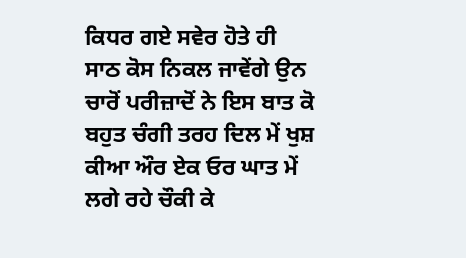ਕਿਧਰ ਗਏ ਸਵੇਰ ਹੋਤੇ ਹੀ ਸਾਠ ਕੋਸ ਨਿਕਲ ਜਾਵੇਂਗੇ ਉਨ ਚਾਰੋਂ ਪਰੀਜ਼ਾਦੋਂ ਨੇ ਇਸ ਬਾਤ ਕੋ ਬਹੁਤ ਚੰਗੀ ਤਰਹ ਦਿਲ ਮੇਂ ਖੁਸ਼ ਕੀਆ ਔਰ ਏਕ ਓਰ ਘਾਤ ਮੇਂ ਲਗੇ ਰਹੇ ਚੌਕੀ ਕੇ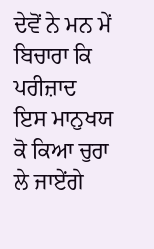ਦੇਵੋਂ ਨੇ ਮਨ ਮੇਂ ਬਿਚਾਰਾ ਕਿ ਪਰੀਜ਼ਾਦ ਇਸ ਮਾਨੁਖਯ ਕੋ ਕਿਆ ਚੁਰਾ ਲੇ ਜਾਏਂਗੇ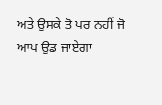ਅਤੇ ਉਸਕੇ ਤੋ ਪਰ ਨਹੀਂ ਜੋ ਆਪ ਉਡ ਜਾਏਗਾ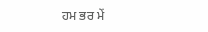ਹਮ ਭਰ ਮੇਂ